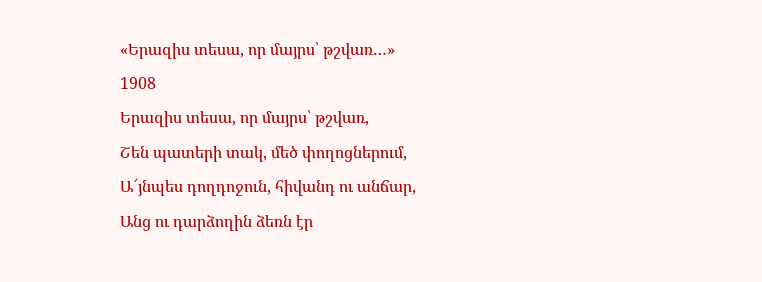«Երազիս տեսա, որ մայրս՝ թշվառ…»
1908
Երազիս տեսա, որ մայրս՝ թշվառ,
Շեն պատերի տակ, մեծ փողոցներում,
Ա՜յնպես դողդոջուն, հիվանդ ու անճար,
Անց ու դարձողին ձեռն էր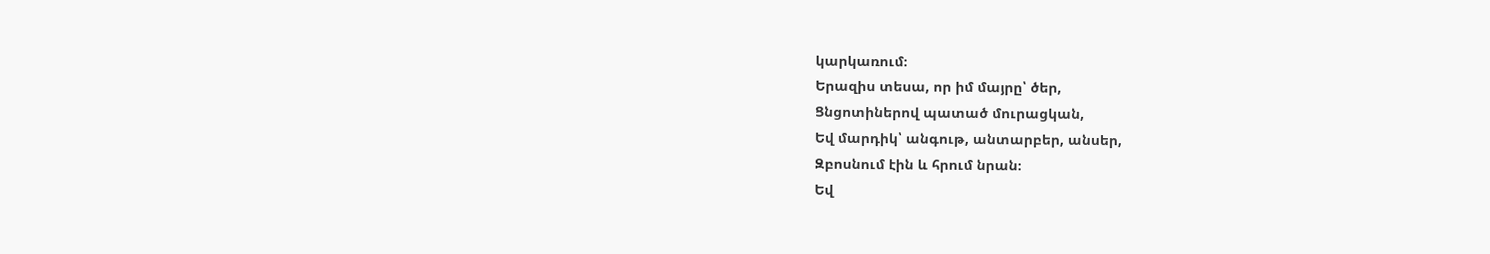կարկառում։
Երազիս տեսա, որ իմ մայրը՝ ծեր,
Ցնցոտիներով պատած մուրացկան,
Եվ մարդիկ՝ անգութ, անտարբեր, անսեր,
Զբոսնում էին և հրում նրան։
Եվ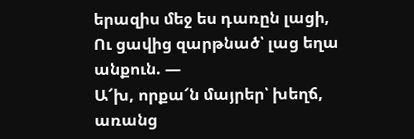երազիս մեջ ես դառըն լացի,
Ու ցավից զարթնած՝ լաց եղա անքուն. —
Ա՜խ, որքա՜ն մայրեր՝ խեղճ, առանց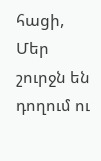հացի,
Մեր շուրջն են դողում ու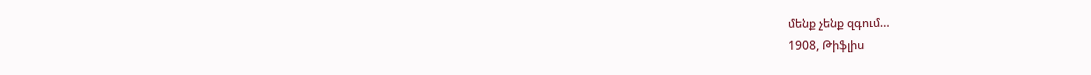մենք չենք զգում…
1908, Թիֆլիս